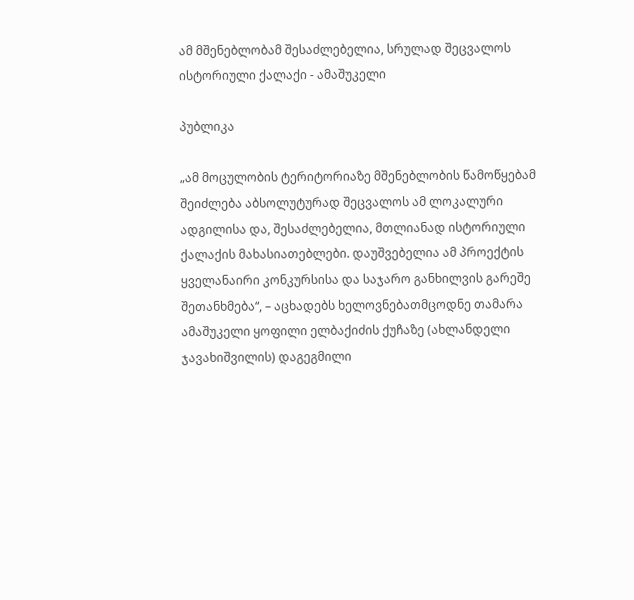ამ მშენებლობამ შესაძლებელია, სრულად შეცვალოს ისტორიული ქალაქი - ამაშუკელი

პუბლიკა

„ამ მოცულობის ტერიტორიაზე მშენებლობის წამოწყებამ შეიძლება აბსოლუტურად შეცვალოს ამ ლოკალური ადგილისა და, შესაძლებელია, მთლიანად ისტორიული ქალაქის მახასიათებლები. დაუშვებელია ამ პროექტის ყველანაირი კონკურსისა და საჯარო განხილვის გარეშე შეთანხმება“, – აცხადებს ხელოვნებათმცოდნე თამარა ამაშუკელი ყოფილი ელბაქიძის ქუჩაზე (ახლანდელი ჯავახიშვილის) დაგეგმილი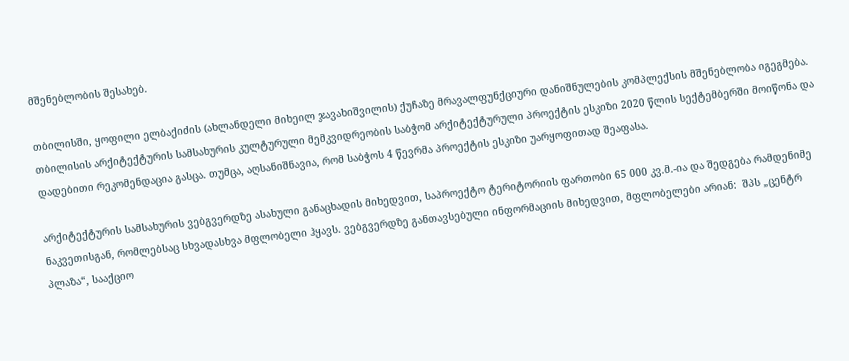მშენებლობის შესახებ.

თბილისში, ყოფილი ელბაქიძის (ახლანდელი მიხეილ ჯავახიშვილის) ქუჩაზე მრავალფუნქციური დანიშნულების კომპლექსის მშენებლობა იგეგმება. თბილისის არქიტექტურის სამსახურის კულტურული მემკვიდრეობის საბჭომ არქიტექტურული პროექტის ესკიზი 2020 წლის სექტემბერში მოიწონა და დადებითი რეკომენდაცია გასცა. თუმცა, აღსანიშნავია, რომ საბჭოს 4 წევრმა პროექტის ესკიზი უარყოფითად შეაფასა.

არქიტექტურის სამსახურის ვებგვერდზე ასახული განაცხადის მიხედვით, საპროექტო ტერიტორიის ფართობი 65 000 კვ.მ.-ია და შედგება რამდენიმე ნაკვეთისგან, რომლებსაც სხვადასხვა მფლობელი ჰყავს. ვებგვერდზე განთავსებული ინფორმაციის მიხედვით, მფლობელები არიან:  შპს „ცენტრ პლაზა“, სააქციო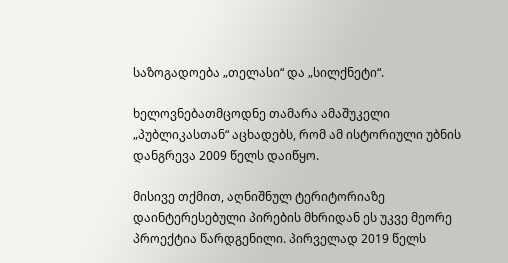საზოგადოება „თელასი“ და „სილქნეტი“.

ხელოვნებათმცოდნე თამარა ამაშუკელი „პუბლიკასთან“ აცხადებს, რომ ამ ისტორიული უბნის დანგრევა 2009 წელს დაიწყო.

მისივე თქმით, აღნიშნულ ტერიტორიაზე დაინტერესებული პირების მხრიდან ეს უკვე მეორე პროექტია წარდგენილი. პირველად 2019 წელს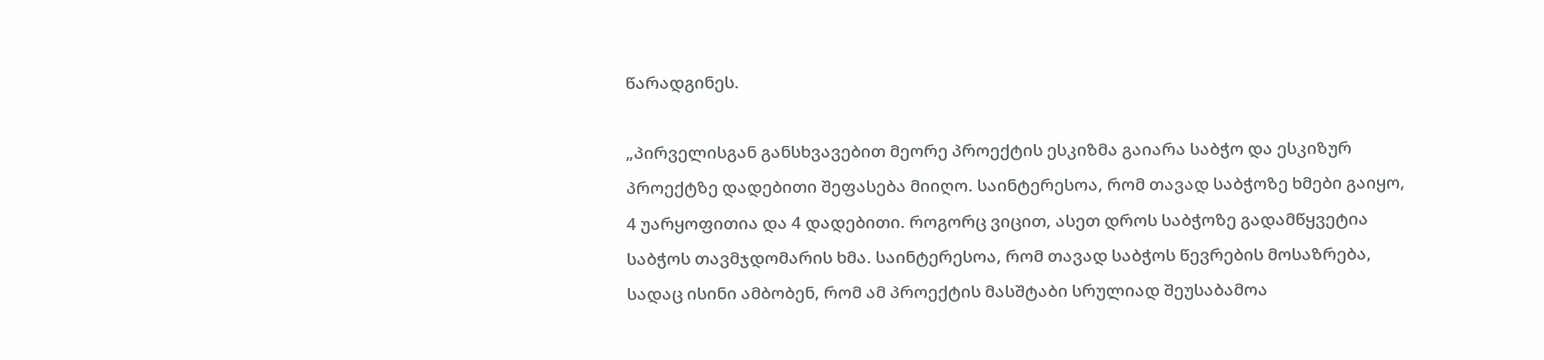წარადგინეს.

„პირველისგან განსხვავებით მეორე პროექტის ესკიზმა გაიარა საბჭო და ესკიზურ პროექტზე დადებითი შეფასება მიიღო. საინტერესოა, რომ თავად საბჭოზე ხმები გაიყო, 4 უარყოფითია და 4 დადებითი. როგორც ვიცით, ასეთ დროს საბჭოზე გადამწყვეტია საბჭოს თავმჯდომარის ხმა. საინტერესოა, რომ თავად საბჭოს წევრების მოსაზრება, სადაც ისინი ამბობენ, რომ ამ პროექტის მასშტაბი სრულიად შეუსაბამოა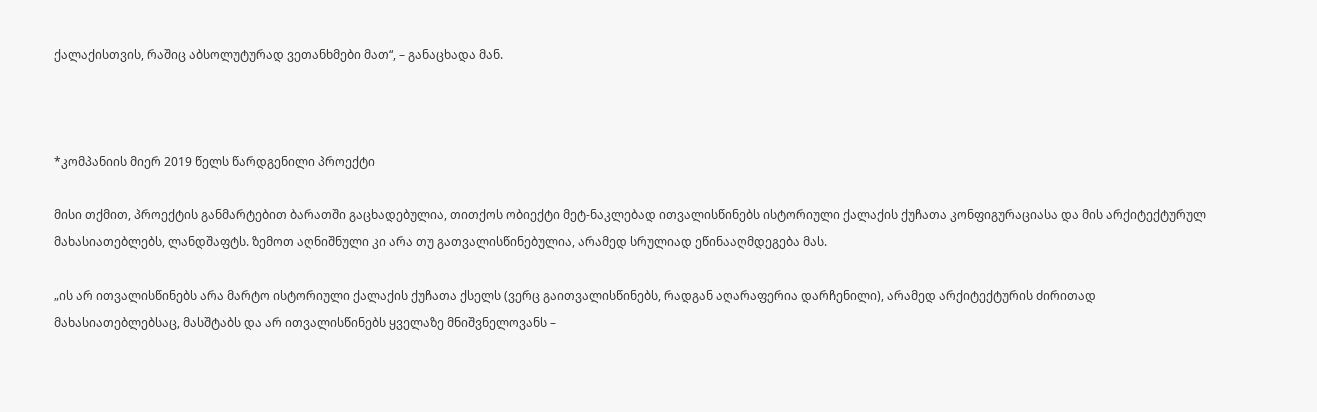ქალაქისთვის, რაშიც აბსოლუტურად ვეთანხმები მათ“, – განაცხადა მან.



*კომპანიის მიერ 2019 წელს წარდგენილი პროექტი

მისი თქმით, პროექტის განმარტებით ბარათში გაცხადებულია, თითქოს ობიექტი მეტ-ნაკლებად ითვალისწინებს ისტორიული ქალაქის ქუჩათა კონფიგურაციასა და მის არქიტექტურულ მახასიათებლებს, ლანდშაფტს. ზემოთ აღნიშნული კი არა თუ გათვალისწინებულია, არამედ სრულიად ეწინააღმდეგება მას.

„ის არ ითვალისწინებს არა მარტო ისტორიული ქალაქის ქუჩათა ქსელს (ვერც გაითვალისწინებს, რადგან აღარაფერია დარჩენილი), არამედ არქიტექტურის ძირითად მახასიათებლებსაც, მასშტაბს და არ ითვალისწინებს ყველაზე მნიშვნელოვანს –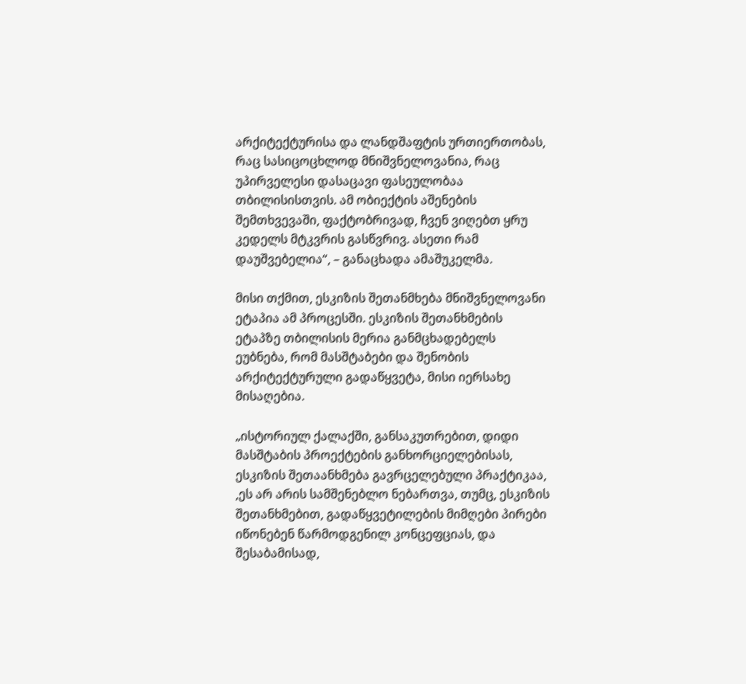არქიტექტურისა და ლანდშაფტის ურთიერთობას, რაც სასიცოცხლოდ მნიშვნელოვანია, რაც უპირველესი დასაცავი ფასეულობაა თბილისისთვის. ამ ობიექტის აშენების შემთხვევაში, ფაქტობრივად, ჩვენ ვიღებთ ყრუ კედელს მტკვრის გასწვრივ. ასეთი რამ დაუშვებელია“, – განაცხადა ამაშუკელმა.

მისი თქმით, ესკიზის შეთანმხება მნიშვნელოვანი ეტაპია ამ პროცესში. ესკიზის შეთანხმების ეტაპზე თბილისის მერია განმცხადებელს ეუბნება, რომ მასშტაბები და შენობის არქიტექტურული გადაწყვეტა, მისი იერსახე მისაღებია.

„ისტორიულ ქალაქში, განსაკუთრებით, დიდი მასშტაბის პროექტების განხორციელებისას, ესკიზის შეთაანხმება გავრცელებული პრაქტიკაა, ,ეს არ არის სამშენებლო ნებართვა, თუმც, ესკიზის შეთანხმებით, გადაწყვეტილების მიმღები პირები იწონებენ წარმოდგენილ კონცეფციას, და შესაბამისად,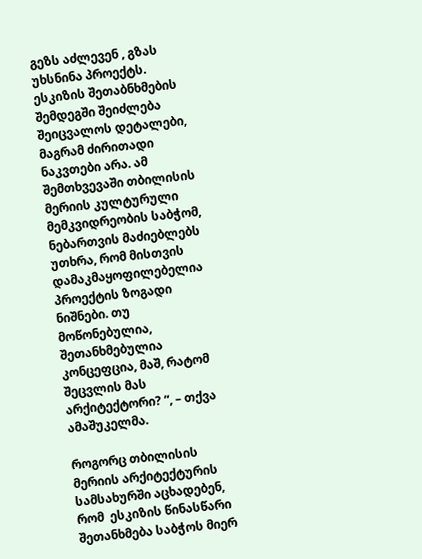გეზს აძლევენ , გზას უხსნინა პროექტს. ესკიზის შეთაბნხმების შემდეგში შეიძლება შეიცვალოს დეტალები, მაგრამ ძირითადი ნაკვთები არა. ამ შემთხვევაში თბილისის მერიის კულტურული მემკვიდრეობის საბჭომ, ნებართვის მაძიებლებს უთხრა, რომ მისთვის დამაკმაყოფილებელია პროექტის ზოგადი ნიშნები. თუ მოწონებულია, შეთანხმებულია კონცეფცია, მაშ, რატომ შეცვლის მას არქიტექტორი? “, – თქვა ამაშუკელმა.

როგორც თბილისის მერიის არქიტექტურის სამსახურში აცხადებენ, რომ  ესკიზის წინასწარი შეთანხმება საბჭოს მიერ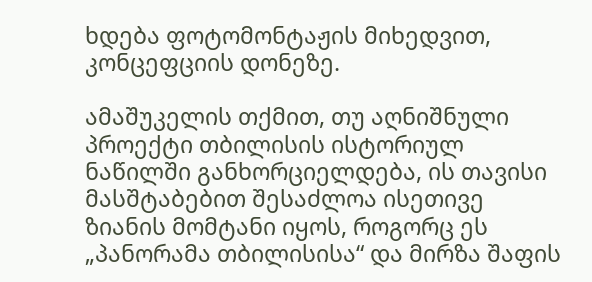ხდება ფოტომონტაჟის მიხედვით, კონცეფციის დონეზე.

ამაშუკელის თქმით, თუ აღნიშნული პროექტი თბილისის ისტორიულ ნაწილში განხორციელდება, ის თავისი მასშტაბებით შესაძლოა ისეთივე ზიანის მომტანი იყოს, როგორც ეს „პანორამა თბილისისა“ და მირზა შაფის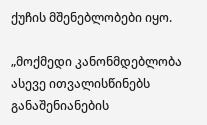ქუჩის მშენებლობები იყო.

„მოქმედი კანონმდებლობა ასევე ითვალისწინებს განაშენიანების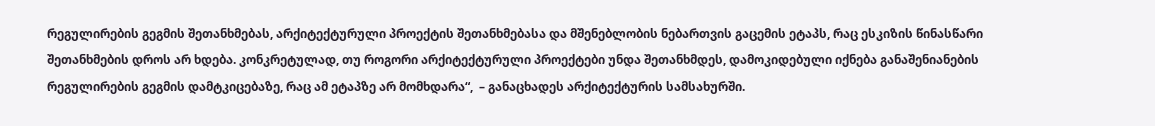რეგულირების გეგმის შეთანხმებას, არქიტექტურული პროექტის შეთანხმებასა და მშენებლობის ნებართვის გაცემის ეტაპს, რაც ესკიზის წინასწარი შეთანხმების დროს არ ხდება. კონკრეტულად, თუ როგორი არქიტექტურული პროექტები უნდა შეთანხმდეს, დამოკიდებული იქნება განაშენიანების რეგულირების გეგმის დამტკიცებაზე, რაც ამ ეტაპზე არ მომხდარა“,  – განაცხადეს არქიტექტურის სამსახურში.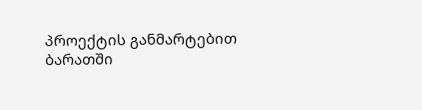პროექტის განმარტებით ბარათში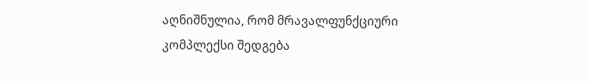აღნიშნულია, რომ მრავალფუნქციური კომპლექსი შედგება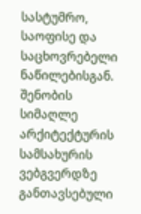სასტუმრო, საოფისე და საცხოვრებელი ნაწილებისგან. შენობის სიმაღლე არქიტექტურის სამსახურის ვებგვერდზე განთავსებული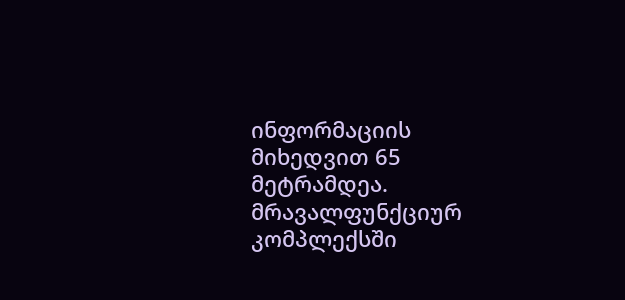ინფორმაციის მიხედვით 65 მეტრამდეა. მრავალფუნქციურ კომპლექსში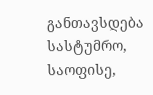განთავსდება სასტუმრო, საოფისე,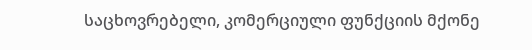საცხოვრებელი, კომერციული ფუნქციის მქონე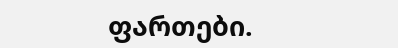ფართები.